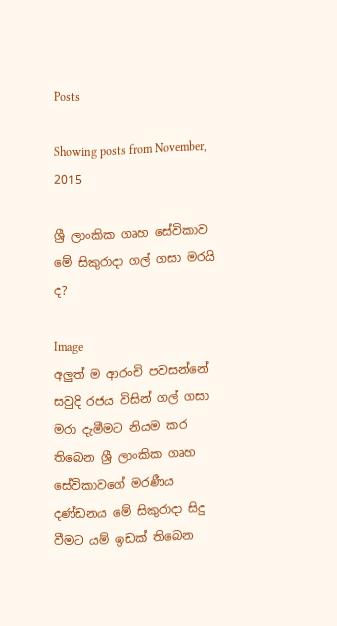Posts

Showing posts from November, 2015

ශ්‍රී ලාංකික ගෘහ සේවිකාව මේ සිකුරාදා ගල් ගසා මරයි ද?

Image
අලුත් ම ආරංචි පවසන්නේ සවුදි රජය විසින් ගල් ගසා මරා දැමීමට නියම කර තිබෙන ශ්‍රී ලාංකික ගෘහ සේවිකාවගේ මරණීය දණ්ඩනය මේ සිකුරාදා සිදු වීමට යම් ඉඩක් තිබෙන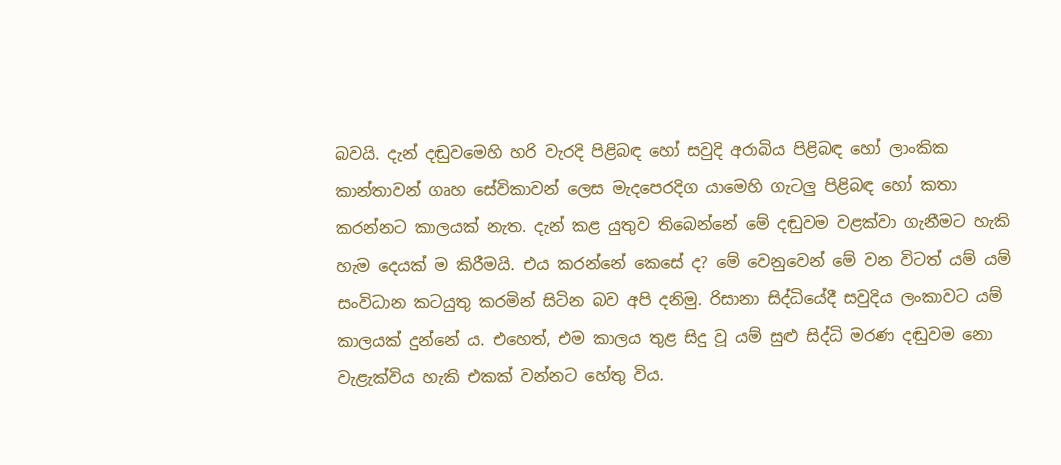බවයි. දැන් දඬුවමෙහි හරි වැරදි පිළිබඳ හෝ සවුදි අරාබිය පිළිබඳ හෝ ලාංකික කාන්තාවන් ගෘහ සේවිකාවන් ලෙස මැදපෙරදිග යාමෙහි ගැටලු පිළිබඳ හෝ කතා කරන්නට කාලයක් නැත. දැන් කළ යුතුව තිබෙන්නේ මේ දඬුවම වළක්වා ගැනීමට හැකි හැම දෙයක් ම කිරීමයි. එය කරන්නේ කෙසේ ද? මේ වෙනුවෙන් මේ වන විටත් යම් යම් සංවිධාන කටයුතු කරමින් සිටින බව අපි දනිමු. රිසානා සිද්ධියේදී සවුදිය ලංකාවට යම් කාලයක් දුන්නේ ය. එහෙත්, එම කාලය තුළ සිදු වූ යම් සුළු සිද්ධි මරණ දඬුවම නො වැළැක්විය හැකි එකක් වන්නට හේතු විය.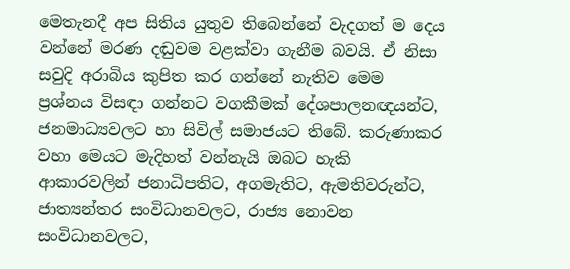මෙතැනදී අප සිතිය යුතුව තිබෙන්නේ වැදගත් ම දෙය වන්නේ මරණ දඬුවම වළක්වා ගැනීම බවයි. ඒ නිසා සවුදි අරාබිය කුපිත කර ගන්නේ නැතිව මෙම ප්‍ර‍ශ්නය විසඳා ගන්නට වගකීමක් දේශපාලනඥයන්ට, ජනමාධ්‍යවලට හා සිවිල් සමාජයට තිබේ. කරුණාකර වහා මෙයට මැදිහත් වන්නැයි ඔබට හැකි ආකාරවලින් ජනාධිපතිට, අගමැතිට, ඇමතිවරුන්ට, ජාත්‍යන්තර සංවිධානවලට, රාජ්‍ය නොවන සංවිධානවලට,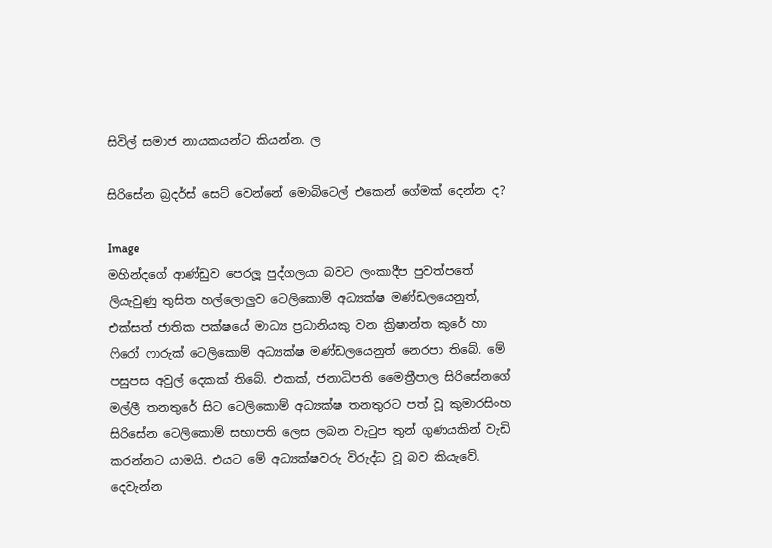සිවිල් සමාජ නායකයන්ට කියන්න. ල

සිරිසේන බ්‍රදර්ස් සෙට් වෙන්නේ මොබිටෙල් එකෙන් ගේමක් දෙන්න ද?

Image
මහින්දගේ ආණ්ඩුව පෙරලූ පුද්ගලයා බවට ලංකාදීප පුවත්පතේ ලියැවුණු තුසිත හල්ලොලුව ටෙලිකොම් අධ්‍යක්ෂ මණ්ඩලයෙනුත්, එක්සත් ජාතික පක්ෂයේ මාධ්‍ය ප්‍ර‍ධානියකු වන ක්‍රිෂාන්ත කුරේ හා ෆිරෝ ෆාරුක් ටෙලිකොම් අධ්‍යක්ෂ මණ්ඩලයෙනුත් නෙරපා තිබේ. මේ පසුපස අවුල් දෙකක් තිබේ. එකක්, ජනාධිපති මෛත්‍රීපාල සිරිසේනගේ මල්ලී තනතුරේ සිට ටෙලිකොම් අධ්‍යක්ෂ තනතුරට පත් වූ කුමාරසිංහ සිරිසේන ටෙලිකොම් සභාපති ලෙස ලබන වැටුප තුන් ගුණයකින් වැඩි කරන්නට යාමයි. එයට මේ අධ්‍යක්ෂවරු විරුද්ධ වූ බව කියැවේ. දෙවැන්න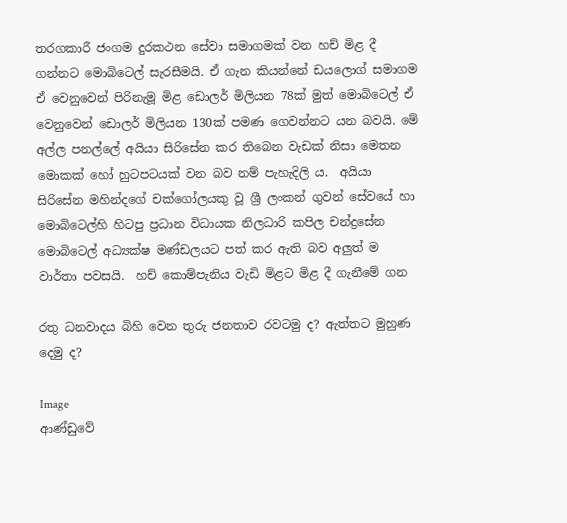තරගකාරී ජංගම දුරකථන සේවා සමාගමක් වන හච් මිළ දී ගන්නට මොබිටෙල් සැරසීමයි. ඒ ගැන කියන්නේ ඩයලොග් සමාගම ඒ වෙනුවෙන් පිරිනැමූ මිළ ඩොලර් මිලියන 78ක් මුත් මොබිටෙල් ඒ වෙනුවෙන් ඩොලර් මිලියන 130ක් පමණ ගෙවන්නට යන බවයි. මේ අල්ල පනල්ලේ අයියා සිරිසේන කර තිබෙන වැඩක් නිසා මෙතන මොකක් හෝ හුටපටයක් වන බව නම් පැහැදිලි ය.  අයියා සිරිසේන මහින්දගේ චක්ගෝලයකු වූ ශ්‍රී ලංකන් ගුවන් සේවයේ හා මොබිටෙල්හි හිටපු ප්‍රධාන විධායක නිලධාරි කපිල චන්ද්‍රසේන මොබිටෙල් අධ්‍යක්ෂ මණ්ඩලයට පත් කර ඇති බව අලුත් ම වාර්තා පවසයි.  හච් කොම්පැනිය වැඩි මිළට මිළ දී ගැනීමේ ගන

රතු ධනවාදය බිහි වෙන තුරු ජනතාව රවටමු ද? ඇත්තට මුහුණ දෙමු ද?

Image
ආණ්ඩුවේ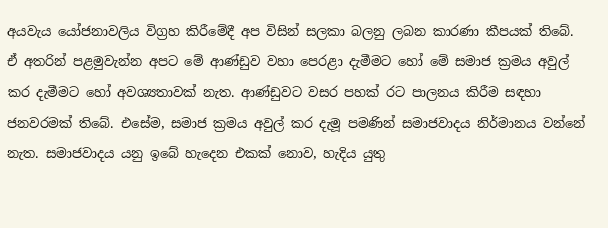අයවැය යෝජනාවලිය විග්‍රහ කිරීමේදී අප විසින් සලකා බලනු ලබන කාරණා කීපයක් තිබේ. ඒ අතරින් පළමුවැන්න අපට මේ ආණ්ඩුව වහා පෙරළා දැමීමට හෝ මේ සමාජ ක්‍රමය අවුල් කර දැමීමට හෝ අවශ්‍යතාවක් නැත. ආණ්ඩුවට වසර පහක් රට පාලනය කිරීම සඳහා ජනවරමක් තිබේ. එසේම, සමාජ ක්‍රමය අවුල් කර දැමූ පමණින් සමාජවාදය නිර්මානය වන්නේ නැත. සමාජවාදය යනු ඉබේ හැදෙන එකක් නොව, හැදිය යුතු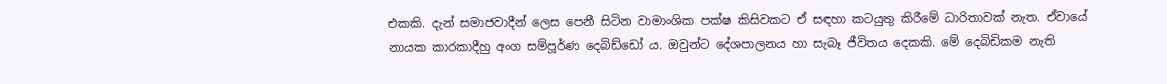එකකි. දැන් සමාජවාදීන් ලෙස පෙනී සිටින වාමාංශික පක්ෂ කිසිවකට ඒ සඳහා කටයුතු කිරීමේ ධාරිතාවක් නැත. ඒවායේ නායක කාරකාදීහු අංග සම්පූර්ණ දෙබිඩ්ඩෝ ය. ඔවුන්ට දේශපාලනය හා සැබෑ ජීවිතය දෙකකි. මේ දෙබිඩිකම නැති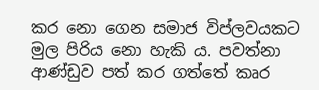කර නො ගෙන සමාජ විප්ලවයකට මුල පිරිය නො හැකි ය. පවත්නා ආණ්ඩුව පත් කර ගත්තේ කෘර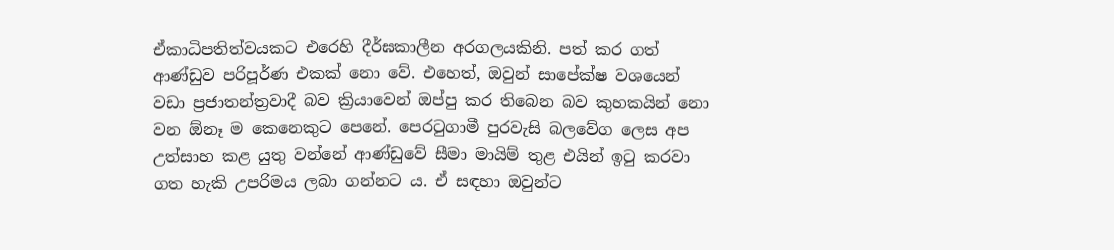ඒකාධිපතිත්වයකට එරෙහි දීර්ඝකාලීන අරගලයකිනි. පත් කර ගත් ආණ්ඩුව පරිපූර්ණ එකක් නො වේ. එහෙත්, ඔවුන් සාපේක්ෂ වශයෙන් වඩා ප්‍රජාතන්ත්‍රවාදී බව ක්‍රියාවෙන් ඔප්පු කර තිබෙන බව කුහකයින් නො වන ඕනෑ ම කෙනෙකුට පෙනේ. පෙරටුගාමී පුරවැසි බලවේග ලෙස අප උත්සාහ කළ යුතු වන්නේ ආණ්ඩුවේ සීමා මායිම් තුළ එයින් ඉටු කරවා ගත හැකි උපරිමය ලබා ගන්නට ය. ඒ සඳහා ඔවුන්ට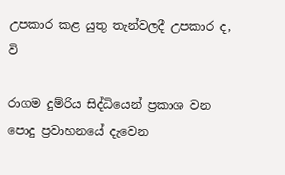උපකාර කළ යුතු තැන්වලදී උපකාර ද, වි

රාගම දුම්රිය සිද්ධියෙන් ප්‍ර‍කාශ වන පොදු ප්‍ර‍වාහනයේ දැවෙන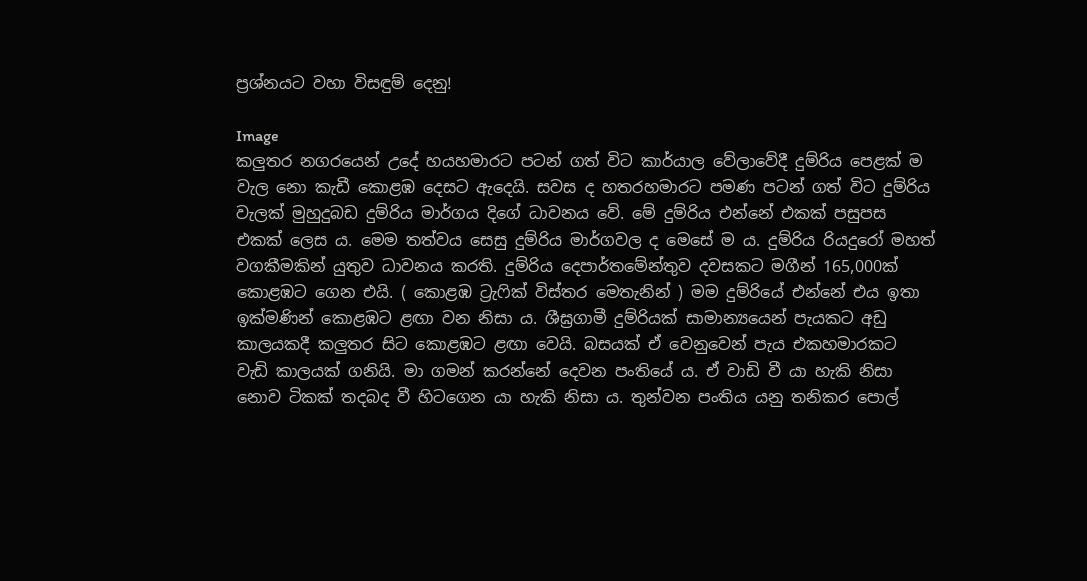ප්‍ර‍ශ්නයට වහා විසඳුම් දෙනු!

Image
කලුතර නගරයෙන් උදේ හයහමාරට පටන් ගත් විට කාර්යාල වේලාවේදී දුම්රිය පෙළක් ම වැල නො කැඩී කොළඹ දෙසට ඇදෙයි. සවස ද හතරහමාරට පමණ පටන් ගත් විට දුම්රිය වැලක් මුහුදුබඩ දුම්රිය මාර්ගය දිගේ ධාවනය වේ. මේ දුම්රිය එන්නේ එකක් පසුපස එකක් ලෙස ය. මෙම තත්වය සෙසු දුම්රිය මාර්ගවල ද මෙසේ ම ය. දුම්රිය රියදුරෝ මහත් වගකීමකින් යුතුව ධාවනය කරති. දුම්රිය දෙපාර්තමේන්තුව දවසකට මගීන් 165,000ක් කොළඹට ගෙන එයි. ( කොළඹ ට්‍රැෆික් විස්තර මෙතැනින් ) මම දුම්රියේ එන්නේ එය ඉතා ඉක්මණින් කොළඹට ළඟා වන නිසා ය. ශීඝ්‍රගාමී දුම්රියක් සාමාන්‍යයෙන් පැයකට අඩු කාලයකදී කලුතර සිට කොළඹට ළඟා වෙයි. බසයක් ඒ වෙනුවෙන් පැය එකහමාරකට වැඩි කාලයක් ගනියි. මා ගමන් කරන්නේ දෙවන පංතියේ ය. ඒ වාඩි වී යා හැකි නිසා නොව ටිකක් තදබද වී හිටගෙන යා හැකි නිසා ය. තුන්වන පංතිය යනු තනිකර පොල්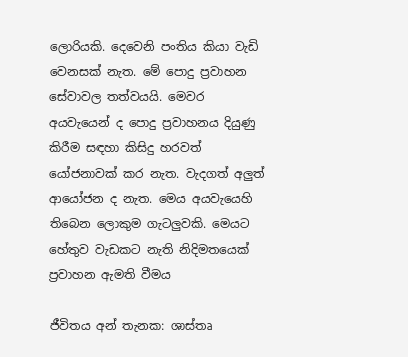ලොරියකි. දෙවෙනි පංතිය කියා වැඩි වෙනසක් නැත. මේ පොදු ප්‍රවාහන සේවාවල තත්වයයි. මෙවර අයවැයෙන් ද පොදු ප්‍රවාහනය දියුණු කිරීම සඳහා කිසිදු හරවත් යෝජනාවක් කර නැත. වැදගත් අලුත් ආයෝජන ද නැත. මෙය අයවැයෙහි තිබෙන ලොකුම ගැටලුවකි. මෙයට හේතුව වැඩකට නැති නිදිමතයෙක් ප්‍රවාහන ඇමති වීමය

ජීවිතය අන් තැනක: ශාස්තෘ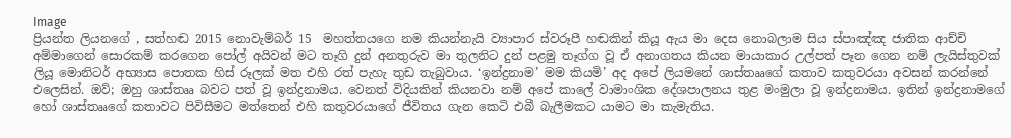Image
ප්‍රියන්ත ලියනගේ , සත්හඬ 2015 නොවැම්බර් 15  මහත්තයගෙ නම කියන්නැයි ව්‍යාපාර ස්වරූපී හඬකින් කියූ ඇය මා දෙස නොබලාම සිය ස්පාඤ්ඤ ජාතික ආච්චි අම්මාගෙන් සොරකම් කරගෙන පෝල් අයිවන් මට තෑගි දුන් අනතුරුව මා තුලනිට දුන් පළමු තෑග්ග වූ ඒ අනාගතය කියන මායාකාර උල්පත් පෑන ගෙන නම් ලැයිස්තුවක් ලියූ මොනිටර් අභ්‍යාස පොතක හිස් රූලක් මත එහි රත් පැහැ තුඩ තැබුවාය. ‘ඉන්ද්‍රනාම’ මම කියමි’ අද අපේ ලියමනේ ශාස්තෲගේ කතාව කතුවරයා අවසන් කරන්නේ එලෙසින්. ඔව්; ඔහු ශාස්තෲ බවට පත් වූ ඉන්ද්‍රනාමය. වෙනත් විදියකින් කියනවා නම් අපේ කාලේ වාමාංශික දේශපාලනය තුළ මංමුලා වූ ඉන්ද්‍රනාමය. ඉතින් ඉන්ද්‍රනාමගේ හෝ ශාස්තෲගේ කතාවට පිවිසීමට මත්තෙන් එහි කතුවරයාගේ ජීවිතය ගැන කෙටි එබී බැලීමකට යාමට මා කැමැතිය.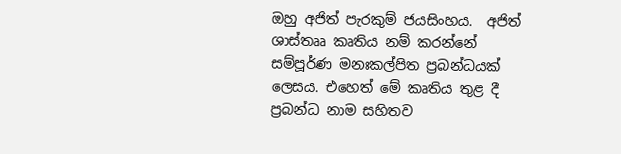ඔහු අජිත් පැරකුම් ජයසිංහය.  අජිත් ශාස්තෲ කෘතිය නම් කරන්නේ සම්පූර්ණ මනඃකල්පිත ප්‍රබන්ධයක් ලෙසය. එහෙත් මේ කෘතිය තුළ දී ප්‍රබන්ධ නාම සහිතව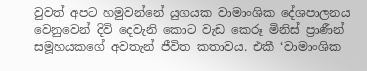වුවත් අපට හමුවන්නේ යුගයක වාමාංශික දේශපාලනය වෙනුවෙන් දිවි දෙවැනි කොට වැඩ කෙරූ මිනිස් ප්‍රාණීන් සමූහයකගේ අවතැන් ජීවිත කතාවය. එකී ‘වාමාංශික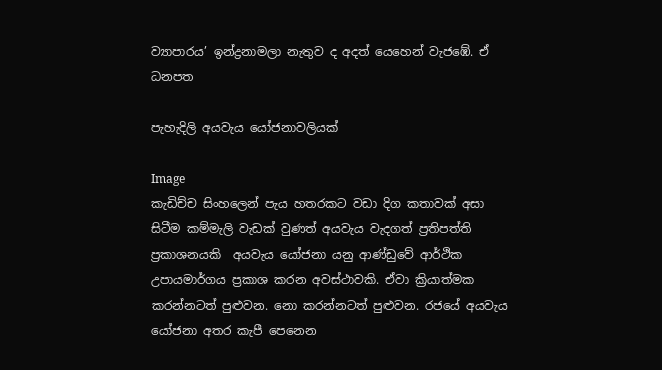ව්‍යාපාරය’ ඉන්ද්‍රනාමලා නැතුව ද අදත් යෙහෙන් වැජඹේ. ඒ ධනපත

පැහැදිලි අයවැය යෝජනාවලියක්

Image
කැඩිච්ච සිංහලෙන් පැය හතරකට වඩා දිග කතාවක් අසා සිටීම කම්මැලි වැඩක් වුණත් අයවැය වැදගත් ප්‍රතිපත්ති ප්‍රකාශනයකි  අයවැය යෝජනා යනු ආණ්ඩුවේ ආර්ථික උපායමාර්ගය ප්‍රකාශ කරන අවස්ථාවකි. ඒවා ක්‍රියාත්මක කරන්නටත් පුළුවන. නො කරන්නටත් පුළුවන. රජයේ අයවැය යෝජනා අතර කැපී පෙනෙන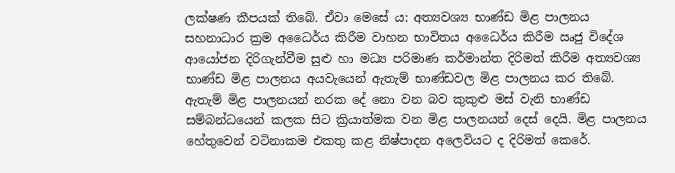ලක්ෂණ කීපයක් තිබේ. ඒවා මෙසේ ය: අත්‍යවශ්‍ය භාණ්ඩ මිළ පාලනය සහනාධාර ක්‍රම අධෛර්ය කිරීම වාහන භාවිතය අධෛර්ය කිරීම ඍජු විදේශ ආයෝජන දිරිගැන්වීම සුළු හා මධ්‍ය පරිමාණ කර්මාන්ත දිරිමත් කිරීම අත්‍යවශ්‍ය භාණ්ඩ මිළ පාලනය අයවැයෙන් ඇතැම් භාණ්ඩවල මිළ පාලනය කර තිබේ. ඇතැම් මිළ පාලනයන් නරක දේ නො වන බව කුකුළු මස් වැනි භාණ්ඩ සම්බන්ධයෙන් කලක සිට ක්‍රියාත්මක වන මිළ පාලනයන් දෙස් දෙයි. මිළ පාලනය හේතුවෙන් වටිනාකම එකතු කළ නිෂ්පාදන අලෙවියට ද දිරිමත් කෙරේ.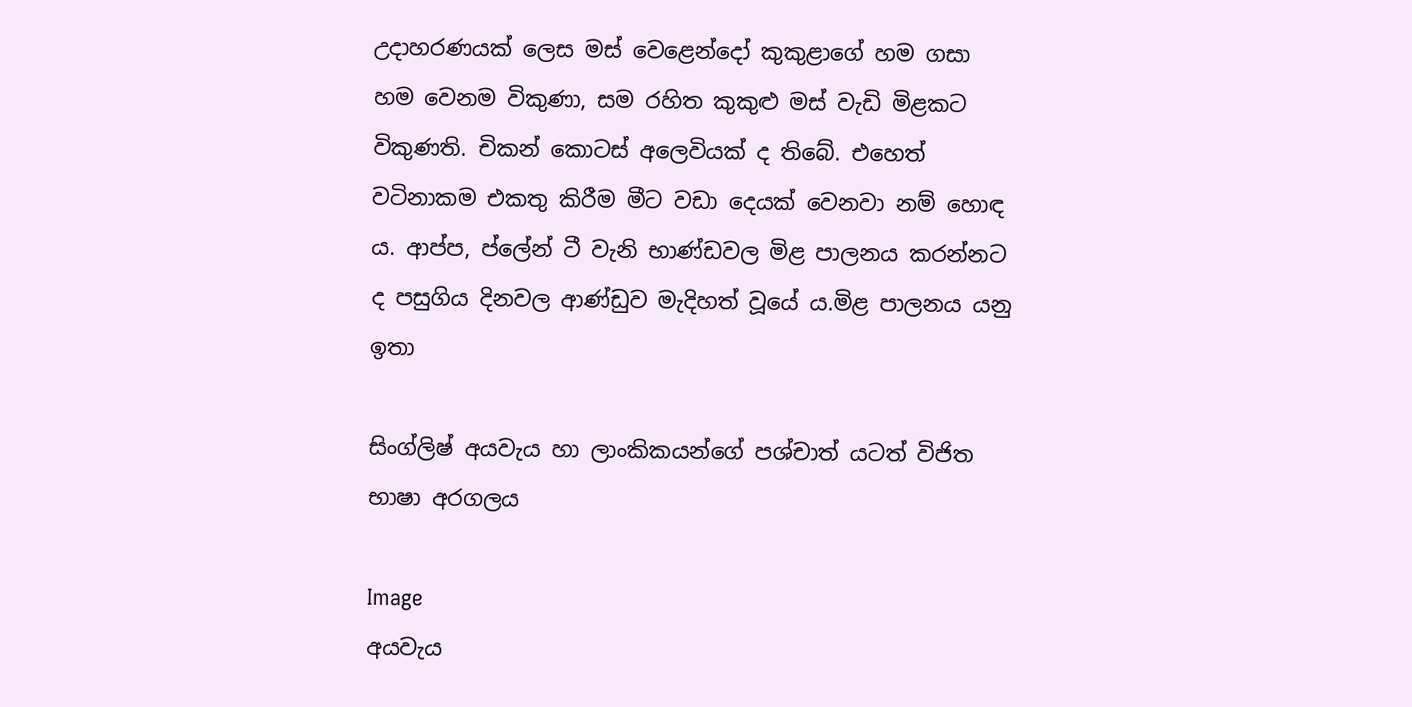උදාහරණයක් ලෙස මස් වෙළෙන්දෝ කුකුළාගේ හම ගසා හම වෙනම විකුණා, සම රහිත කුකුළු මස් වැඩි මිළකට විකුණති. චිකන් කොටස් අලෙවියක් ද තිබේ. එහෙත් වටිනාකම එකතු කිරීම මීට වඩා දෙයක් වෙනවා නම් හොඳ ය. ආප්ප, ප්ලේන් ටී වැනි භාණ්ඩවල මිළ පාලනය කරන්නට ද පසුගිය දිනවල ආණ්ඩුව මැදිහත් වූයේ ය.මිළ පාලනය යනු ඉතා

සිංග්ලිෂ් අයවැය හා ලාංකිකයන්ගේ පශ්චාත් යටත් විජිත භාෂා අරගලය

Image
අයවැය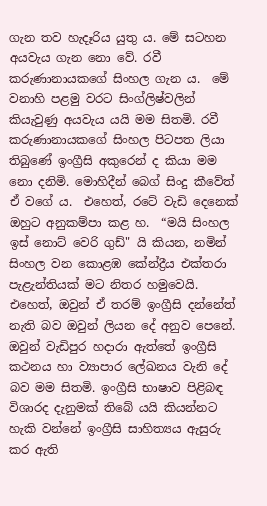ගැන තව හැදෑරිය යුතු ය. මේ සටහන අයවැය ගැන නො වේ. රවී කරුණානායකගේ සිංහල ගැන ය.  මේ වනාහි පළමු වරට සිංග්ලිෂ්වලින් කියැවුණු අයවැය යයි මම සිතමි. රවී කරුණානායකගේ සිංහල පිටපත ලියා තිබුණේ ඉංග්‍රීසි අකුරෙන් ද කියා මම නො දනිමි. මොහිදීන් බෙග් සිංදු කීවේත් ඒ වගේ ය.  එහෙත්, රටේ වැඩි දෙනෙක් ඔහුට අනුකම්පා කළ හ.  “මයි සිංහල ඉස් නොට් වෙරි ගුඩ්" යි කියන, නමින් සිංහල වන කොළඹ කේන්ද්‍රීය එක්තරා පැළැන්තියක් මට නිතර හමුවෙයි. එහෙත්, ඔවුන් ඒ තරම් ඉංග්‍රීසි දන්නේත් නැති බව ඔවුන් ලියන දේ අනුව පෙනේ. ඔවුන් වැඩිපුර හදාරා ඇත්තේ ඉංග්‍රීසි කථනය හා ව්‍යාපාර ලේඛනය වැනි දේ බව මම සිතමි. ඉංග්‍රීසි භාෂාව පිළිබඳ විශාරද දැනුමක් තිබේ යයි කියන්නට හැකි වන්නේ ඉංග්‍රීසි සාහිත්‍යය ඇසුරු කර ඇති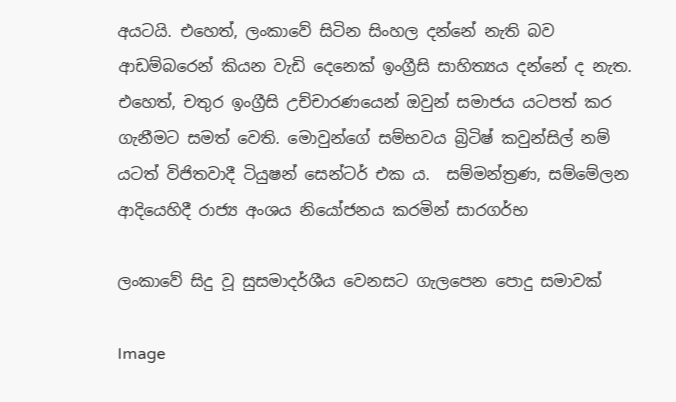අයටයි. එහෙත්, ලංකාවේ සිටින සිංහල දන්නේ නැති බව ආඩම්බරෙන් කියන වැඩි දෙනෙක් ඉංග්‍රීසි සාහිත්‍යය දන්නේ ද නැත. එහෙත්, චතුර ඉංග්‍රීසි උච්චාරණයෙන් ඔවුන් සමාජය යටපත් කර ගැනීමට සමත් වෙති. මොවුන්ගේ සම්භවය බ්‍රිටිෂ් කවුන්සිල් නම් යටත් විජිතවාදී ටියුෂන් සෙන්ටර් එක ය.  සම්මන්ත්‍රණ, සම්මේලන ආදියෙහිදී රාජ්‍ය අංශය නියෝජනය කරමින් සාරගර්භ

ලංකාවේ සිදු වූ සුසමාදර්ශීය වෙනසට ගැලපෙන පොදු සමාවක්

Image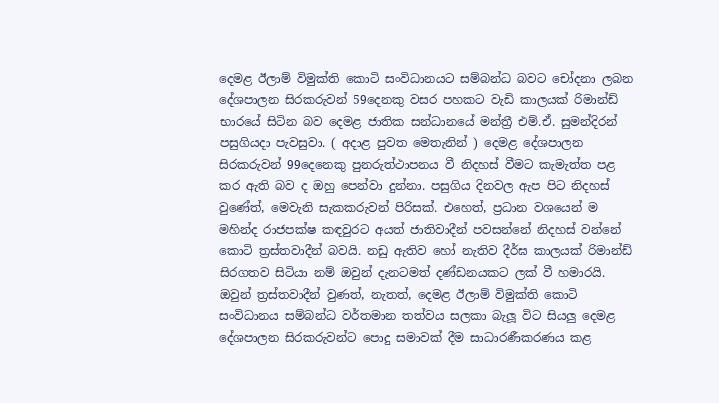දෙමළ ඊලාම් විමුක්ති කොටි සංවිධානයට සම්බන්ධ බවට චෝදනා ලබන දේශපාලන සිරකරුවන් 59දෙනකු වසර පහකට වැඩි කාලයක් රිමාන්ඩ් භාරයේ සිටින බව දෙමළ ජාතික සන්ධානයේ මන්ත්‍රී එම්.ඒ. සුමන්දිරන් පසුගියදා පැවසුවා. ( අදාළ පුවත මෙතැනින් ) දෙමළ දේශපාලන සිරකරුවන් 99දෙනෙකු පුනරුත්ථාපනය වී නිදහස් වීමට කැමැත්ත පළ කර ඇති බව ද ඔහු පෙන්වා දුන්නා. පසුගිය දිනවල ඇප පිට නිදහස් වුණේත්, මෙවැනි සැකකරුවන් පිරිසක්. එහෙත්, ප්‍රධාන වශයෙන් ම මහින්ද රාජපක්ෂ කඳවුරට අයත් ජාතිවාදීන් පවසන්නේ නිදහස් වන්නේ කොටි ත්‍රස්තවාදීන් බවයි. නඩු ඇතිව හෝ නැතිව දීර්ඝ කාලයක් රිමාන්ඩ් සිරගතව සිටියා නම් ඔවුන් දැනටමත් දණ්ඩනයකට ලක් වී හමාරයි.  ඔවුන් ත්‍රස්තවාදීන් වුණත්, නැතත්, දෙමළ ඊලාම් විමුක්ති කොටි සංවිධානය සම්බන්ධ වර්තමාන තත්වය සලකා බැලූ විට සියලු දෙමළ දේශපාලන සිරකරුවන්ට පොදු සමාවක් දීම සාධාරණීකරණය කළ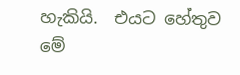හැකියි.  එයට හේතුව මේ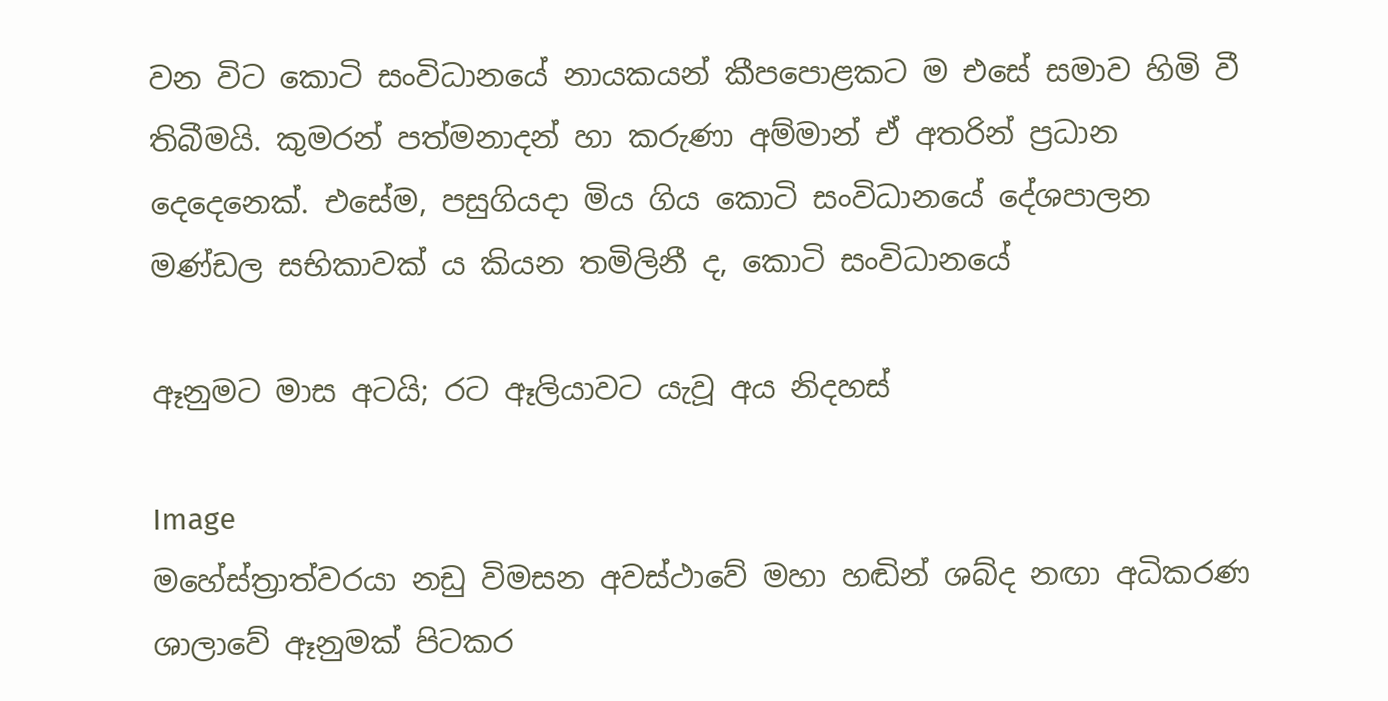වන විට කොටි සංවිධානයේ නායකයන් කීපපොළකට ම එසේ සමාව හිමි වී තිබීමයි. කුමරන් පත්මනාදන් හා කරුණා අම්මාන් ඒ අතරින් ප්‍රධාන දෙදෙනෙක්. එසේම, පසුගියදා මිය ගිය කොටි සංවිධානයේ දේශපාලන මණ්ඩල සභිකාවක් ය කියන තමිලිනී ද, කොටි සංවිධානයේ

ඈනුමට මාස අටයි; රට ඈලියාවට යැවූ අය නිදහස්

Image
මහේස්ත්‍රාත්වරයා නඩු විමසන අවස්ථාවේ මහා හඬින් ශබ්ද නඟා අධිකරණ ශාලාවේ ඈනුමක් පිටකර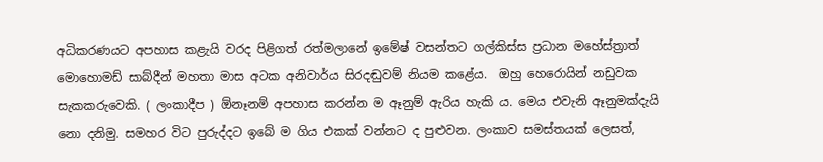අධිකරණයට අපහාස කළැයි වරද පිළිගත් රත්මලානේ ඉමේෂ් වසන්තට ගල්කිස්ස ප්‍රධාන මහේස්ත්‍රාත් මොහොමඩ් සාබ්දීන් මහතා මාස අටක අනිවාර්ය සිරදඬුවම් නියම කළේය.  ඔහු හෙරොයින් නඩුවක සැකකරුවෙකි. ( ලංකාදීප ) ඕනෑනම් අපහාස කරන්න ම ඈනුම් ඇරිය හැකි ය. මෙය එවැනි ඈනුමක්දැයි නො දනිමු. සමහර විට පුරුද්දට ඉබේ ම ගිය එකක් වන්නට ද පුළුවන. ලංකාව සමස්තයක් ලෙසත්,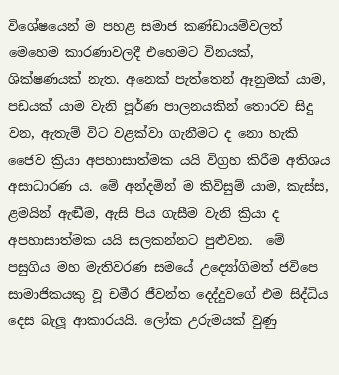විශේෂයෙන් ම පහළ සමාජ කණ්ඩායම්වලත් මෙහෙම කාරණාවලදී එහෙමට විනයක්, ශික්ෂණයක් නැත. අනෙක් පැත්තෙන් ඈනුමක් යාම, පඩයක් යාම වැනි පූර්ණ පාලනයකින් තොරව සිදු වන, ඇතැම් විට වළක්වා ගැනීමට ද නො හැකි ජෛව ක්‍රියා අපහාසාත්මක යයි විග්‍ර‍හ කිරීම අතිශය අසාධාරණ ය. මේ අන්දමින් ම කිවිසුම් යාම, කැස්ස, ළමයින් ඇඬීම, ඇසි පිය ගැසීම වැනි ක්‍රියා ද අපහාසාත්මක යයි සලකන්නට පුළුවන.  මේ පසුගිය මහ මැතිවරණ සමයේ උද්‍යෝගිමත් ජවිපෙ සාමාජිකයකු වූ චමීර ජීවන්ත දෙද්දුවගේ එම සිද්ධිය දෙස බැලූ ආකාරයයි. ලෝක උරුමයක් වුණු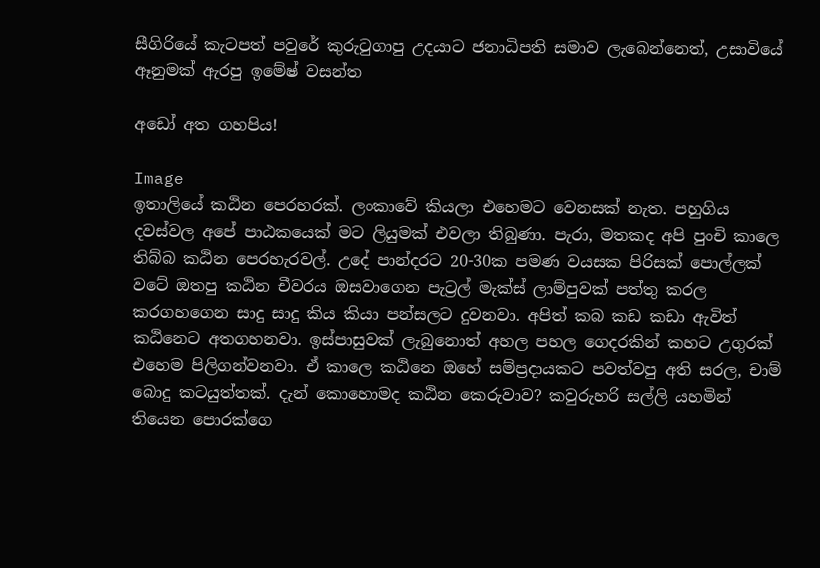සීගිරියේ කැටපත් පවුරේ කුරුටුගාපු උදයාට ජනාධිපති සමාව ලැබෙන්නෙත්, උසාවියේ ඈනුමක් ඇරපු ඉමේෂ් වසන්ත

අඩෝ අත ගහපිය!

Image
ඉතාලියේ කඨින පෙරහරක්. ලංකාවේ කියලා එහෙමට වෙනසක් නැත. පහුගිය දවස්වල අපේ පාඨකයෙක් මට ලියුමක් එවලා තිබුණා. පැරා, මතකද අපි පුංචි කාලෙ තිබ්බ කඨින පෙරහැරවල්. උදේ පාන්දරට 20-30ක පමණ වයසක පිරිසක් පොල්ලක් වටේ ඔතපු කඨින චීවරය ඔසවාගෙන පැට්‍රල් මැක්ස් ලාම්පුවක් පත්තු කරල කරගහගෙන සාදු සාදු කිය කියා පන්සලට දුවනවා. අපිත් කබ කඩ කඩා ඇවිත් කඨිනෙට අතගහනවා. ඉස්පාසුවක් ලැබුනොත් අහල පහල ගෙදරකින් කහට උගුරක් එහෙම පිලිගන්වනවා. ඒ කාලෙ කඨිනෙ ඔහේ සම්ප්‍රදායකට පවත්වපු අති සරල, චාම් බොදු කටයුත්තක්. දැන් කොහොමද කඨින කෙරුවාව? කවුරුහරි සල්ලි යහමින් තියෙන පොරක්ගෙ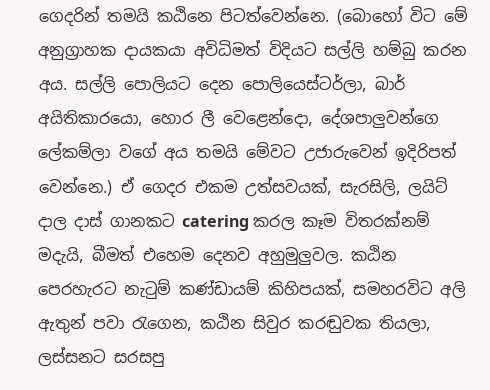ගෙදරින් තමයි කඨිනෙ පිටත්වෙන්නෙ. (බොහෝ විට මේ අනුග්‍රාහක දායකයා අවිධිමත් විදියට සල්ලි හම්බු කරන අය. සල්ලි පොලියට දෙන පොලියෙස්ටර්ලා, බාර් අයිතිකාරයො, හොර ලී වෙළෙන්දො, දේශපාලුවන්ගෙ ලේකම්ලා වගේ අය තමයි මේවට උජාරුවෙන් ඉදිරිපත් වෙන්නෙ.) ඒ ගෙදර එකම උත්සවයක්, සැරසිලි, ලයිට් දාල දාස් ගානකට catering කරල කෑම විතරක්නම් මදැයි, බීමත් එහෙම දෙනව අහුමුලුවල. කඨින පෙරහැරට නැටුම් කණ්ඩායම් කිහිපයක්, සමහරවිට අලි ඇතුන් පවා රැගෙන, කඨින සිවුර කරඬුවක තියලා, ලස්සනට සරසපු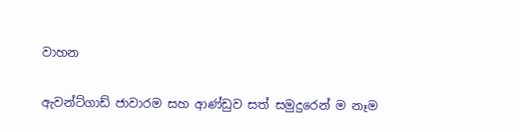වාහන

ඇවන්ට්ගාඩ් ජාවාරම සහ ආණ්ඩුව සත් සමුදුරෙන් ම නෑම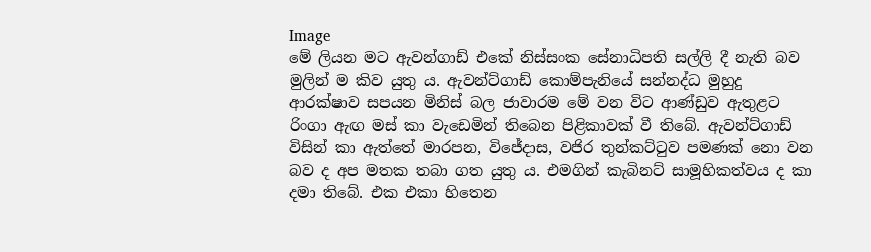Image
මේ ලියන මට ඇවන්ගාඩ් එකේ නිස්සංක සේනාධිපති සල්ලි දී නැති බව මුලින් ම කිව යුතු ය. ඇවන්ට්ගාඩ් කොම්පැනියේ සන්නද්ධ මුහුදු ආරක්ෂාව සපයන මිනිස් බල ජාවාරම මේ වන විට ආණ්ඩුව ඇතුළට රිංගා ඇඟ මස් කා වැඩෙමින් තිබෙන පිළිකාවක් වී තිබේ. ඇවන්ට්ගාඩ් විසින් කා ඇත්තේ මාරපන, විජේදාස, වජිර තුන්කට්ටුව පමණක් නො වන බව ද අප මතක තබා ගත යුතු ය. එමගින් කැබිනට් සාමූහිකත්වය ද කා දමා තිබේ. එක එකා හිතෙන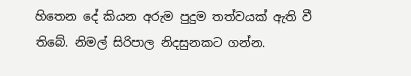හිතෙන දේ කියන අරුම පුදුම තත්වයක් ඇති වී තිබේ. නිමල් සිරිපාල නිදසුනකට ගන්න.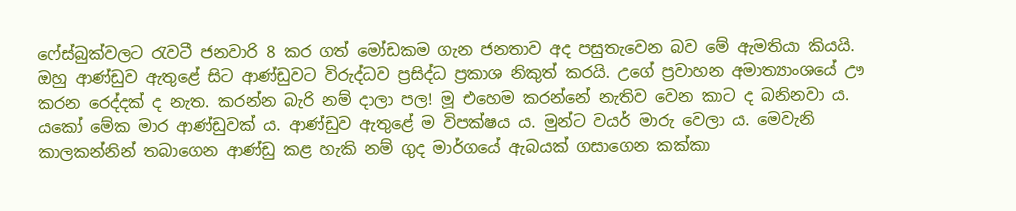ෆේස්බුක්වලට රැවටී ජනවාරි 8 කර ගත් මෝඩකම ගැන ජනතාව අද පසුතැවෙන බව මේ ඇමතියා කියයි. ඔහු ආණ්ඩුව ඇතුළේ සිට ආණ්ඩුවට විරුද්ධව ප්‍රසිද්ධ ප්‍රකාශ නිකුත් කරයි. උගේ ප්‍රවාහන අමාත්‍යාංශයේ ඌ කරන රෙද්දක් ද නැත. කරන්න බැරි නම් දාලා පල! මූ එහෙම කරන්නේ නැතිව වෙන කාට ද බනිනවා ය. යකෝ මේක මාර ආණ්ඩුවක් ය. ආණ්ඩුව ඇතුළේ ම විපක්ෂය ය. මුන්ට වයර් මාරු වෙලා ය. මෙවැනි කාලකන්නින් තබාගෙන ආණ්ඩු කළ හැකි නම් ගුද මාර්ගයේ ඇබයක් ගසාගෙන කක්කා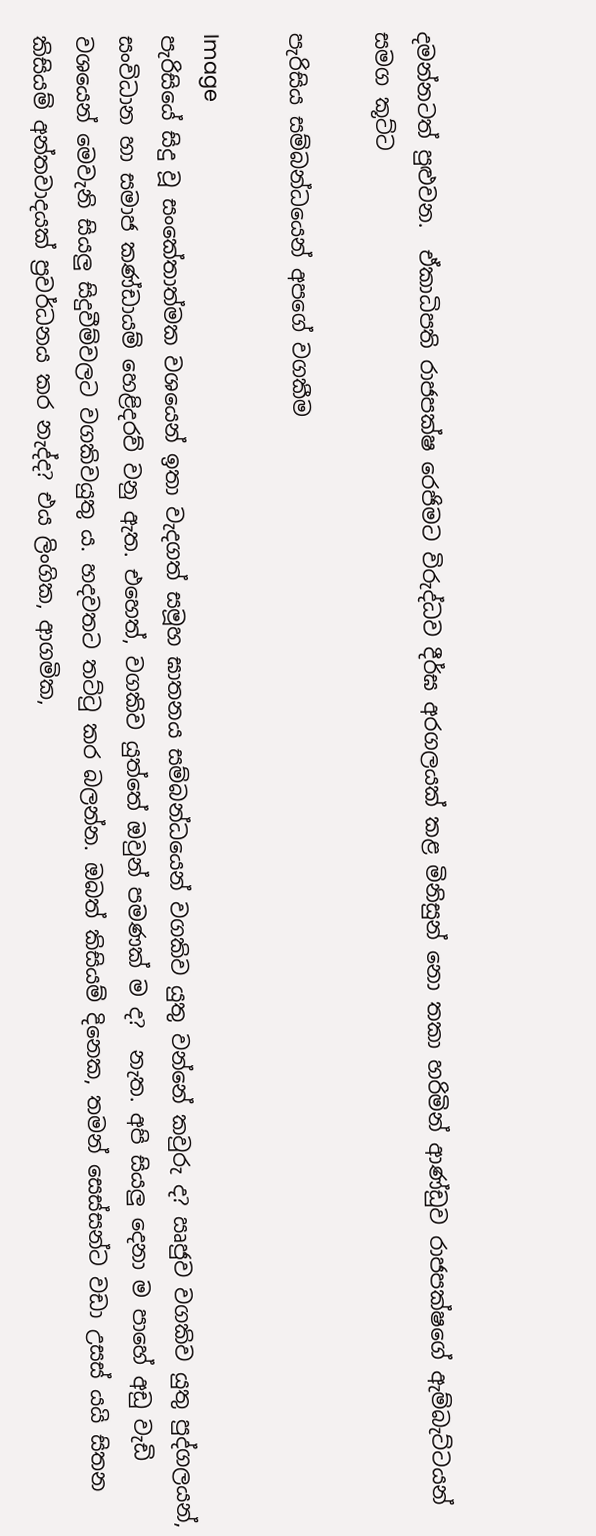දමන්නටත් පුළුවන.  ඒකාධිපති රාජපක්ෂ රෙජිමට විරුද්ධව දීර්ඝ අරගලයක් කළ මිනිසුන් නො තකා හරිමින් ආණ්ඩුව රාජපක්ෂගේ ඇම්බැට්ටයන් සමග කූට්ට

පැරිසිය සම්බන්ධයෙන් අපගේ වගකීම

Image
පැරිසියේ සිදු වූ සංකේතාත්මක වශයෙන් ඉතා වැදගත් සමූහ ඝාතනය සම්බන්ධයෙන් වගකිව යුතු වන්නේ කවුරු ද? ඍජුව වගකිව යුතු පුද්ගලයන්, සංවිධාන හා සමාජ කණ්ඩායම් හෙළිදරව් වනු ඇත. එහෙත්, වගකිව යුත්තේ ඔවුන් පමණක් ම ද?  නැත. අපි සියලු දෙනා ම පාහේ අඩු වැඩි වශයෙන් මෙවැනි සියලු සිදුවීම්වලට වගකිවයුතු ය. හදවතට තට්ටු කර බලන්න. ඔබත් කිසියම් දිනෙක, තමන් සෙස්සන්ට වඩා උසස් යයි සිතන කිසියම් අන්තවාදයක් ප්‍රවර්ධනය කර නැද්ද? එය ලිංගික, ආගමික,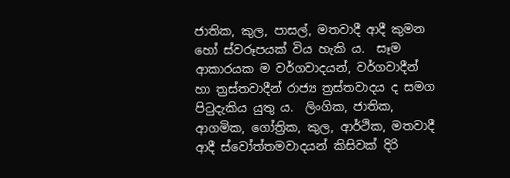ජාතික, කුල, පාසල්, මතවාදී ආදී කුමන හෝ ස්වරූපයක් විය හැකි ය.  සෑම ආකාරයක ම වර්ගවාදයන්, වර්ගවාදීන් හා ත්‍රස්තවාදීන් රාජ්‍ය ත්‍රස්තවාදය ද සමග පිටුදැකිය යුතු ය.  ලිංගික, ජාතික, ආගමික, ගෝත්‍රික, කුල, ආර්ථික, මතවාදී ආදී ස්වෝත්තමවාදයන් කිසිවක් දිරි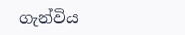ගැන්විය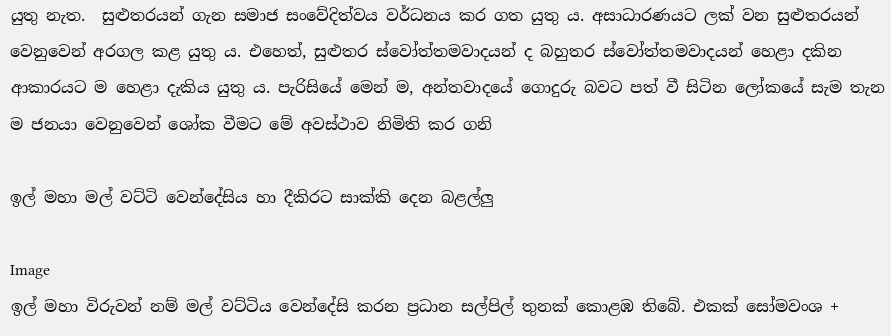යුතු නැත.  සුළුතරයන් ගැන සමාජ සංවේදිත්වය වර්ධනය කර ගත යුතු ය. අසාධාරණයට ලක් වන සුළුතරයන් වෙනුවෙන් අරගල කළ යුතු ය. එහෙත්, සුළුතර ස්වෝත්තමවාදයන් ද බහුතර ස්වෝත්තමවාදයන් හෙළා දකින ආකාරයට ම හෙළා දැකිය යුතු ය. පැරිසියේ මෙන් ම, අන්තවාදයේ ගොදුරු බවට පත් වී සිටින ලෝකයේ සැම තැන ම ජනයා වෙනුවෙන් ශෝක වීමට මේ අවස්ථාව නිමිති කර ගනි

ඉල් මහා මල් වට්ටි වෙන්දේසිය හා දීකිරට සාක්කි දෙන බළල්ලු

Image
ඉල් මහා විරුවන් නම් මල් වට්ටිය වෙන්දේසි කරන ප්‍ර‍ධාන සල්පිල් තුනක් කොළඹ තිබේ. එකක් සෝමවංශ +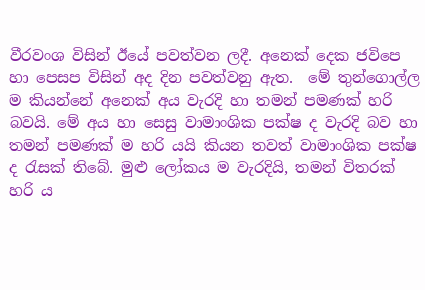වීරවංශ විසින් ඊයේ පවත්වන ලදී. අනෙක් දෙක ජවිපෙ හා පෙසප විසින් අද දින පවත්වනු ඇත.  මේ තුන්ගොල්ල ම කියන්නේ අනෙක් අය වැරදි හා තමන් පමණක් හරි බවයි. මේ අය හා සෙසු වාමාංශික පක්ෂ ද වැරදි බව හා තමන් පමණක් ම හරි යයි කියන තවත් වාමාංශික පක්ෂ ද රැසක් තිබේ. මුළු ලෝකය ම වැරදියි, තමන් විතරක් හරි ය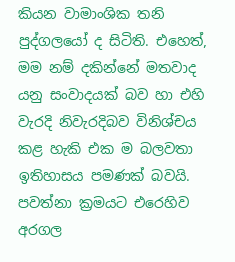කියන වාමාංශික තනි පුද්ගලයෝ ද සිටිති. එහෙත්, මම නම් දකින්නේ මතවාද යනු සංවාදයක් බව හා එහි වැරදි නිවැරදිබව විනිශ්චය කළ හැකි එක ම බලවතා ඉතිහාසය පමණක් බවයි.  පවත්නා ක්‍ර‍මයට එරෙහිව අරගල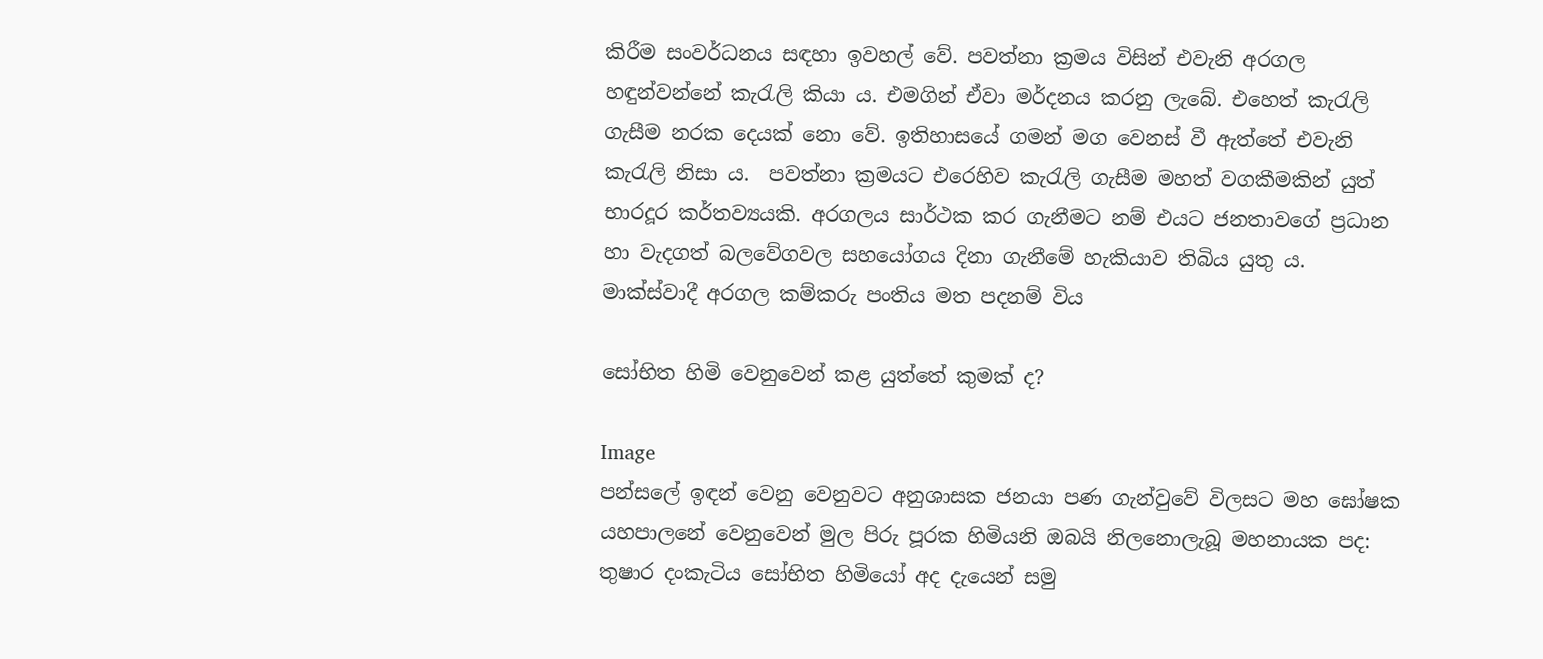කිරීම සංවර්ධනය සඳහා ඉවහල් වේ. පවත්නා ක්‍ර‍මය විසින් එවැනි අරගල හඳුන්වන්නේ කැරැලි කියා ය. එමගින් ඒවා මර්දනය කරනු ලැබේ. එහෙත් කැරැලි ගැසීම නරක දෙයක් නො වේ. ඉතිහාසයේ ගමන් මග වෙනස් වී ඇත්තේ එවැනි කැරැලි නිසා ය.  පවත්නා ක්‍ර‍මයට එරෙහිව කැරැලි ගැසීම මහත් වගකීමකින් යුත් භාරදූර කර්තව්‍යයකි. අරගලය සාර්ථක කර ගැනීමට නම් එයට ජනතාවගේ ප්‍ර‍ධාන හා වැදගත් බලවේගවල සහයෝගය දිනා ගැනීමේ හැකියාව තිබිය යුතු ය.  මාක්ස්වාදී අරගල කම්කරු පංතිය මත පදනම් විය

සෝභිත හිමි වෙනුවෙන් කළ යුත්තේ කුමක් ද?

Image
පන්සලේ ඉඳන් වෙනු වෙනුවට අනුශාසක ජනයා පණ ගැන්වුවේ විලසට මහ ඝෝෂක යහපාලනේ වෙනුවෙන් මුල පිරු පූරක හිමියනි ඔබයි නිලනොලැබූ මහනායක පද: තුෂාර දංකැටිය සෝභිත හිමියෝ අද දැයෙන් සමු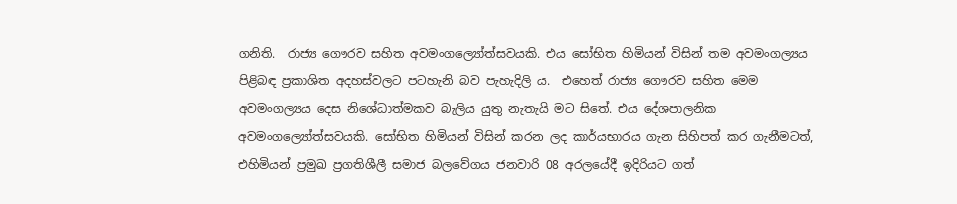ගනිති.  රාජ්‍ය ගෞරව සහිත අවමංගල්‍යෝත්සවයකි. එය සෝභිත හිමියන් විසින් තම අවමංගල්‍යය පිළිබඳ ප්‍ර‍කාශිත අදහස්වලට පටහැනි බව පැහැදිලි ය.  එහෙත් රාජ්‍ය ගෞරව සහිත මෙම අවමංගල්‍යය දෙස නිශේධාත්මකව බැලිය යුතු නැතැයි මට සිතේ. එය දේශපාලනික අවමංගල්‍යෝත්සවයකි. සෝභිත හිමියන් විසින් කරන ලද කාර්යභාරය ගැන සිහිපත් කර ගැනීමටත්, එහිමියන් ප්‍ර‍මුඛ ප්‍ර‍ගතිශීලී සමාජ බලවේගය ජනවාරි 08 අරලයේදී ඉදිරියට ගත්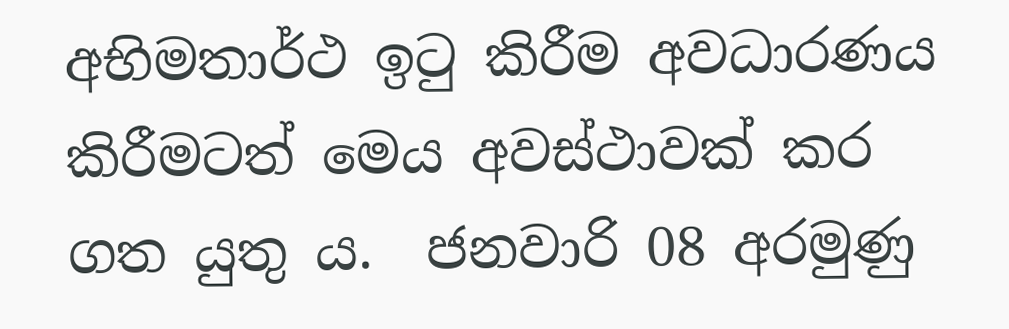අභිමතාර්ථ ඉටු කිරීම අවධාරණය කිරීමටත් මෙය අවස්ථාවක් කර ගත යුතු ය.  ජනවාරි 08 අරමුණු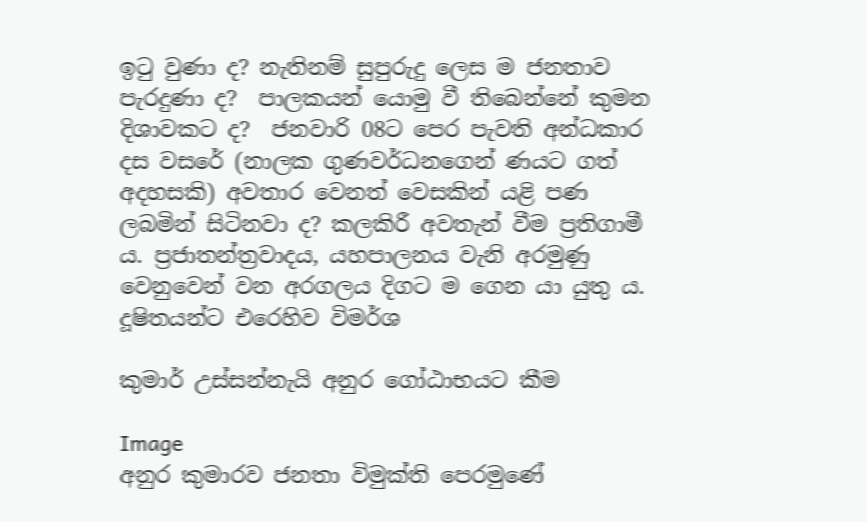ඉටු වුණා ද? නැතිනම් සුපුරුදු ලෙස ම ජනතාව පැරදුණා ද?  පාලකයන් යොමු වී තිබෙන්නේ කුමන දිශාවකට ද?  ජනවාරි 08ට පෙර පැවති අන්ධකාර දස වසරේ (නාලක ගුණවර්ධනගෙන් ණයට ගත් අදහසකි) අවතාර වෙනත් වෙසකින් යළි පණ ලබමින් සිටිනවා ද? කලකිරී අවතැන් වීම ප්‍ර‍තිගාමී ය. ප්‍ර‍ජාතන්ත්‍ර‍වාදය, යහපාලනය වැනි අරමුණු වෙනුවෙන් වන අරගලය දිගට ම ගෙන යා යුතු ය.  දූෂිතයන්ට එරෙහිව විමර්ශ

කුමාර් උස්සන්නැයි අනුර ගෝඨාභයට කීම

Image
අනුර කුමාරව ජනතා විමුක්ති පෙරමුණේ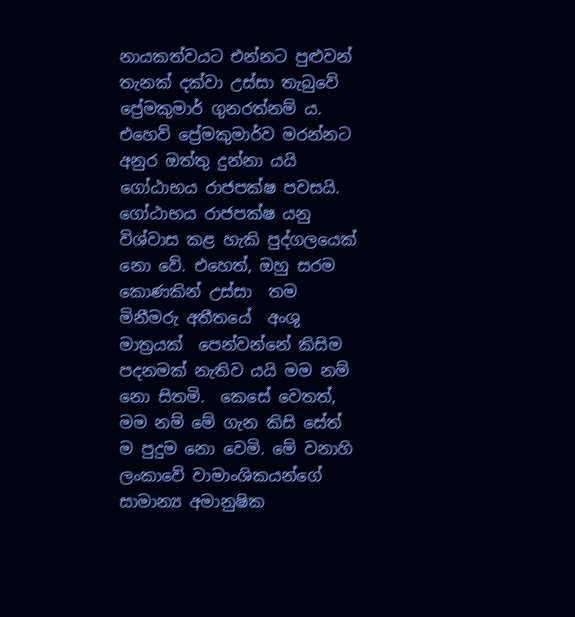නායකත්වයට එන්නට පුළුවන් තැනක් දක්වා උස්සා තැබුවේ ප්‍රේමකුමාර් ගුනරත්නම් ය. එහෙව් ප්‍රේමකුමාර්ව මරන්නට අනුර ඔත්තු දුන්නා යයි ගෝඨාභය රාජපක්ෂ පවසයි. ගෝඨාභය රාජපක්ෂ යනු විශ්වාස කළ හැකි පුද්ගලයෙක් නො වේ. එහෙත්, ඔහු සරම කොණකින් උස්සා  තම මිනීමරු අතීතයේ  අංශු මාත්‍රයක්  පෙන්වන්නේ කිසිම පදනමක් නැතිව යයි මම නම් නො සිතමි.  කෙසේ වෙතත්, මම නම් මේ ගැන කිසි සේත් ම පුදුම නො වෙමි. මේ වනාහි ලංකාවේ වාමාංශිකයන්ගේ සාමාන්‍ය අමානුෂික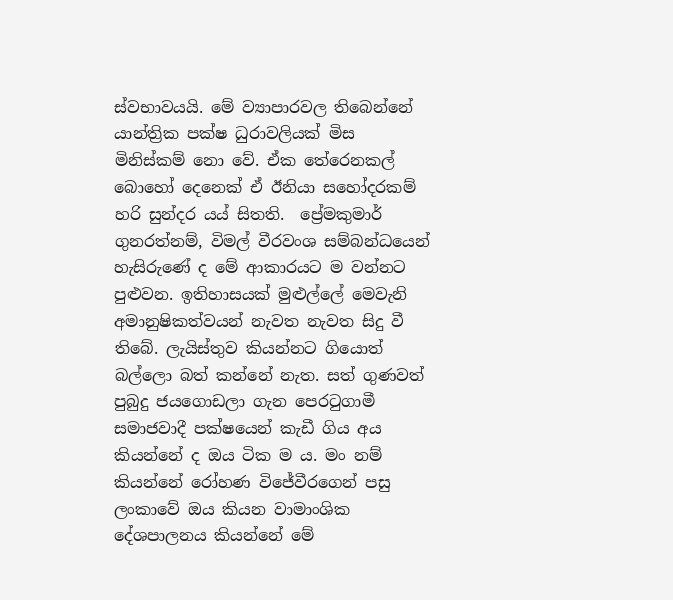ස්වභාවයයි. මේ ව්‍යාපාරවල තිබෙන්නේ යාන්ත්‍රික පක්ෂ ධුරාවලියක් මිස මිනිස්කම් නො වේ. ඒක තේරෙනකල් බොහෝ දෙනෙක් ඒ ඊනියා සහෝදරකම් හරි සුන්දර යය් සිතති.  ප්‍රේමකුමාර් ගුනරත්නම්, විමල් වීරවංශ සම්බන්ධයෙන් හැසිරුණේ ද මේ ආකාරයට ම වන්නට පුළුවන. ඉතිහාසයක් මුළුල්ලේ මෙවැනි අමානුෂිකත්වයන් නැවත නැවත සිදු වී තිබේ. ලැයිස්තුව කියන්නට ගියොත් බල්ලො බත් කන්නේ නැත. සත් ගුණවත් පුබුදු ජයගොඩලා ගැන පෙරටුගාමී සමාජවාදී පක්ෂයෙන් කැඩී ගිය අය කියන්නේ ද ඔය ටික ම ය. මං නම් කියන්නේ රෝහණ විජේවීරගෙන් පසු ලංකාවේ ඔය කියන වාමාංශික දේශපාලනය කියන්නේ මේ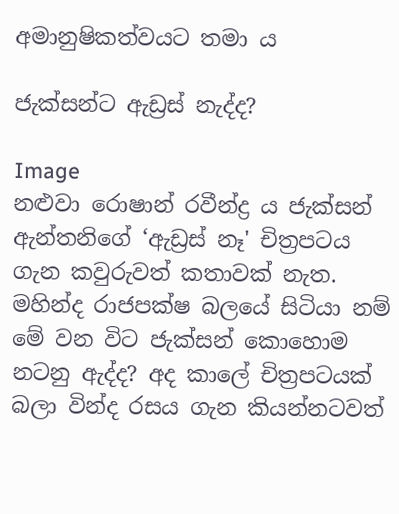අමානුෂිකත්වයට තමා ය

ජැක්සන්ට ඇඩ්‍රස් නැද්ද?

Image
නළුවා රොෂාන් රවීන්ද්‍ර ය ජැක්සන් ඇන්තනිගේ ‘ඇඩ්‍රස් නෑ' චිත්‍රපටය ගැන කවුරුවත් කතාවක් නැත. මහින්ද රාජපක්ෂ බලයේ සිටියා නම් මේ වන විට ජැක්සන් කොහොම නටනු ඇද්ද? අද කාලේ චිත්‍රපටයක් බලා වින්ද රසය ගැන කියන්නටවත්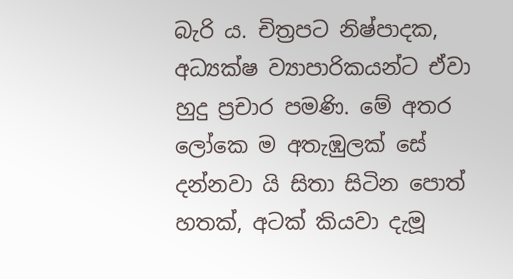බැරි ය. චිත්‍රපට නිෂ්පාදක, අධ්‍යක්ෂ ව්‍යාපාරිකයන්ට ඒවා හුදු ප්‍රචාර පමණි. මේ අතර ලෝකෙ ම අතැඹුලක් සේ දන්නවා යි සිතා සිටින පොත් හතක්, අටක් කියවා දැමූ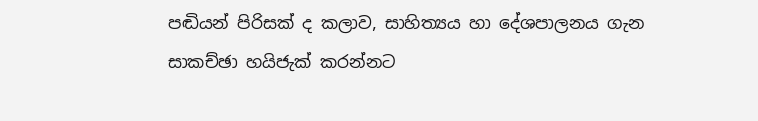පඬියන් පිරිසක් ද කලාව, සාහිත්‍යය හා දේශපාලනය ගැන සාකච්ඡා හයිජැක් කරන්නට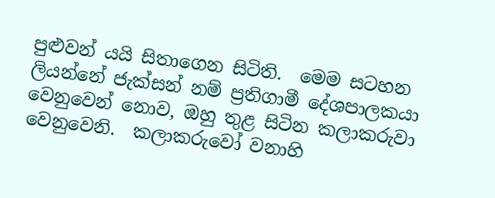පුළුවන් යයි සිතාගෙන සිටිති.  මෙම සටහන ලියන්නේ ජැක්සන් නම් ප්‍රතිගාමී දේශපාලකයා වෙනුවෙන් නොව, ඔහු තුළ සිටින කලාකරුවා වෙනුවෙනි.  කලාකරුවෝ වනාහි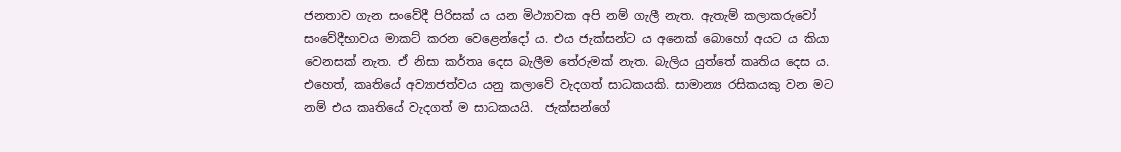ජනතාව ගැන සංවේදී පිරිසක් ය යන මිථ්‍යාවක අපි නම් ගැලී නැත. ඇතැම් කලාකරුවෝ සංවේදීභාවය මාකට් කරන වෙළෙන්දෝ ය. එය ජැක්සන්ට ය අනෙක් බොහෝ අයට ය කියා වෙනසක් නැත. ඒ නිසා කර්තෘ දෙස බැලීම තේරුමක් නැත. බැලිය යුත්තේ කෘතිය දෙස ය. එහෙත්, කෘතියේ අව්‍යාජත්වය යනු කලාවේ වැදගත් සාධකයකි. සාමාන්‍ය රසිකයකු වන මට නම් එය කෘතියේ වැදගත් ම සාධකයයි.  ජැක්සන්ගේ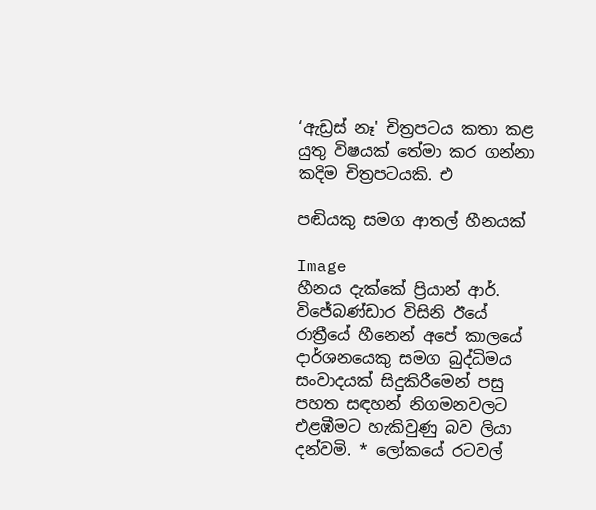‘ඇඩ්‍රස් නෑ' චිත්‍රපටය කතා කළ යුතු විෂයක් තේමා කර ගන්නා කදිම චිත්‍රපටයකි. එ

පඬියකු සමග ආතල් හීනයක්

Image
හීනය දැක්කේ ප්‍රියාන් ආර්. විජේබණ්ඩාර විසිනි ඊයේ රාත්‍රීයේ හීනෙන් අපේ කාලයේ දාර්ශනයෙකු සමග බුද්ධිමය සංවාදයක් සිදුකිරීමෙන් පසු පහත සඳහන් නිගමනවලට එළඹීමට හැකිවුණු බව ලියා දන්වමි. * ලෝකයේ රටවල්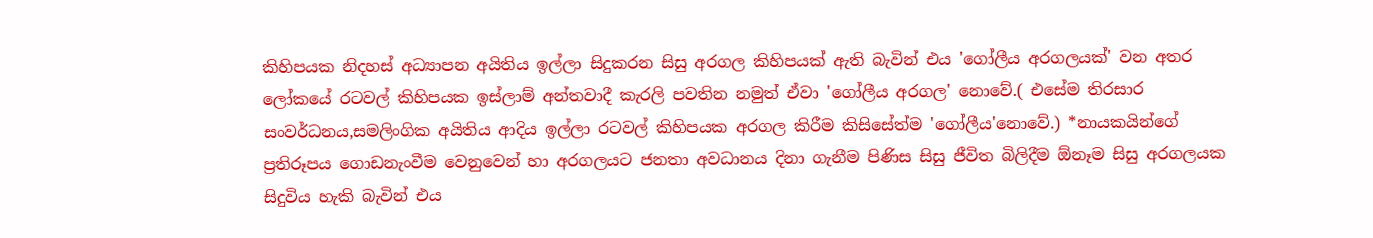කිහිපයක නිදහස් අධ්‍යාපන අයිතිය ඉල්ලා සිදුකරන සිසු අරගල කිහිපයක් ඇති බැවින් එය 'ගෝලීය අරගලයක්' වන අතර ලෝකයේ රටවල් කිහිපයක ඉස්ලාම් අන්තවාදී කැරලි පවතින නමුත් ඒවා 'ගෝලීය අරගල' නොවේ.( එසේම තිරසාර සංවර්ධනය,සමලිංගික අයිතිය ආදිය ඉල්ලා රටවල් කිහිපයක අරගල කිරීම කිසිසේත්ම 'ගෝලීය'නොවේ.) *නායකයින්ගේ ප්‍රතිරූපය ගොඩනැංවීම වෙනුවෙන් හා අරගලයට ජනතා අවධානය දිනා ගැනීම පිණිස සිසු ජීවිත බිලිදීම ඕනෑම සිසු අරගලයක සිදුවිය හැකි බැවින් එය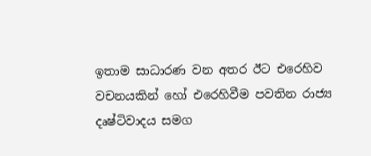ඉතාම සාධාරණ වන අතර ඊට එරෙහිව වචනයකින් හෝ එරෙහිවීම පවතින රාජ්‍ය දෘෂ්ටිවාදය සමග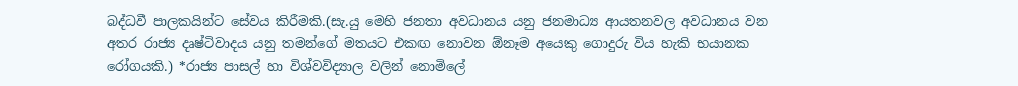බද්ධවී පාලකයින්ට සේවය කිරීමකි.(සැ.යු මෙහි ජනතා අවධානය යනු ජනමාධ්‍ය ආයතනවල අවධානය වන අතර රාජ්‍ය දෘෂ්ටිවාදය යනු තමන්ගේ මතයට එකඟ නොවන ඕනෑම අයෙකු ගොදුරු විය හැකි භයානක රෝගයකි.) *රාජ්‍ය පාසල් හා විශ්වවිද්‍යාල වලින් නොමිලේ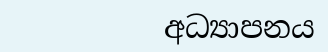අධ්‍යාපනය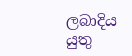ලබාදිය යුතු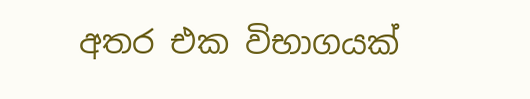අතර එක විභාගයක්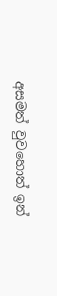අසමත් වුවහොත් ඉන්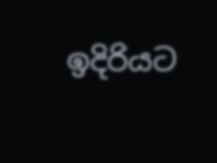ඉදිරියට